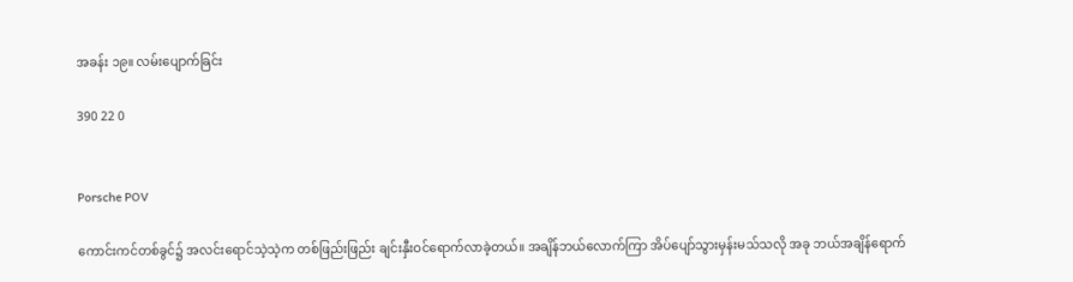အခန်း ၁၉။ လမ်းပျောက်ခြင်း

390 22 0


Porsche POV

ကောင်းကင်တစ်ခွင်၌ အလင်းရောင်သဲ့သဲ့က တစ်ဖြည်းဖြည်း ချင်းနှီးဝင်ရောက်လာခဲ့တယ်။ အချိန်ဘယ်လောက်ကြာ အိပ်ပျော်သွားမှန်းမသ်သလို အခု ဘယ်အချိန်ရောက်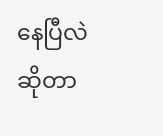နေပြီလဲဆိုတာ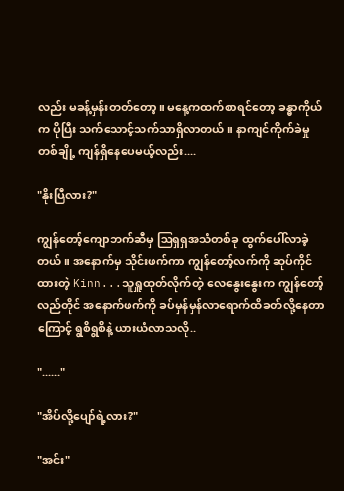လည်း မခန့်မှန်းတတ်တော့။ မနေ့ကထက်စာရင်တော့ ခန္ဓာကိုယ်က ပိုပြီး သက်သောင့်သက်သာရှိလာတယ်။ နာကျင်ကိုက်ခဲမှုတစ်ချို့ ကျန်ရှိနေပေမယ့်လည်း....

"နိုးပြီလား?"

ကျွန်တော့်ကျောဘက်ဆီမှ ဩရှရှအသံတစ်ခု ထွက်ပေါ်လာခဲ့တယ်။ အနောက်မှ သိုင်းဖက်ကာ ကျွန်တော့်လက်ကို ဆုပ်ကိုင်ထားတဲ့ Kinn...သူရှူထုတ်လိုက်တဲ့ လေနွေးနွေးက ကျွန်တော့်လည်တိုင် အနောက်ဖက်ကို ခပ်မှန်မှန်လာရောက်ထိခတ်လို့နေတာကြောင့် ရွစိရွစိနဲ့ ယားယံလာသလို..

"......"

"အိပ်လို့ပျော်ရဲ့လား?"

"အင်း"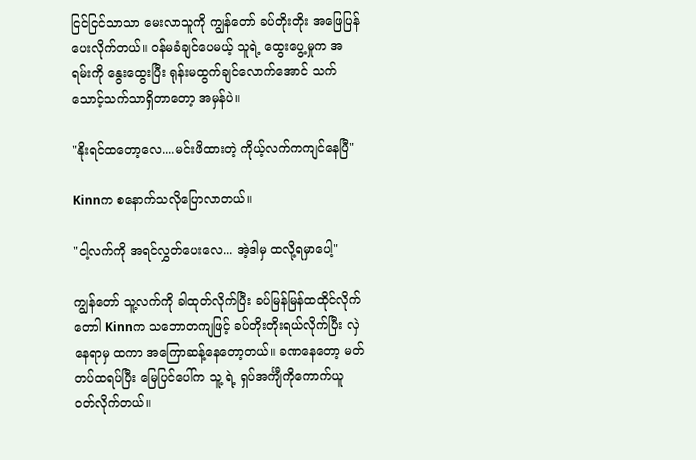ငြင်ငြင်သာသာ မေးလာသူကို ကျွန်တော် ခပ်တိုးတိုး အဖြေပြန်ပေးလိုက်တယ်။ ဝန်မခံချင်ပေမယ့် သူရဲ့ ထွေးပွေ့မှုက အရမ်းကို နွေးထွေးပြီး ရုန်းမထွက်ချင်လောက်အောင် သက်သောင့်သက်သာရှိတာတော့ အမှန်ပဲ။

"နိုးရင်ထတော့လေ....မင်းဖိထားတဲ့ ကိုယ့်လက်ကကျင်နေပြီ"

Kinnက စနောက်သလိုပြောလာတယ်။

"ငါ့လက်ကို အရင်လွှတ်ပေးလေ... အဲ့ဒါမှ ထလို့ရမှာပေါ့"

ကျွန်တော် သူ့လက်ကို ခါထုတ်လိုက်ပြီး ခပ်မြန်မြန်ထထိုင်လိုက်တောါ Kinnက သဘောတကျဖြင့် ခပ်တိုးတိုးရယ်လိုက်ပြီး လှဲနေရာမှ ထကာ အကြောဆန့်နေတော့တယ်။ ခဏနေတော့ မတ်တပ်ထရပ်ပြီး မြေပြင်ပေါ်က သူ့ ရဲ့ ရှပ်အင်္ကျီကိုကောက်ယူ ဝတ်လိုက်တယ်။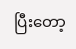ပြီးတော့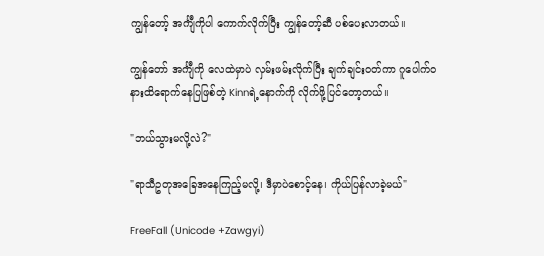ကျွန်တော့် အင်္ကျီကိုပါ ကောက်လိုက်ပြီး ကျွန်တော့်ဆီ ပစ်ပေးလာတယ်။

ကျွန်တော် အင်္ကျီကို လေထဲမှာပဲ လှမ်းဖမ်းလိုက်ပြီး ချက်ချင်းဝတ်ကာ ဂူပေါက်ဝနားထိရောက်နေပြဖြစ်တဲ့ Kinnရဲ့နောက်ကို လိုက်ဖို့ပြင်တော့တယ်။

"ဘယ်သွားမလို့လဲ?"

"ရာသီဥတုအခြေအနေကြည့်မလို့၊ ဒီမှာပဲစောင့်နေ၊ ကိုယ်ပြန်လာခဲ့မယ်"

FreeFall (Unicode +Zawgyi)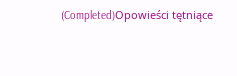(Completed)Opowieści tętniące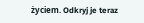życiem. Odkryj je teraz